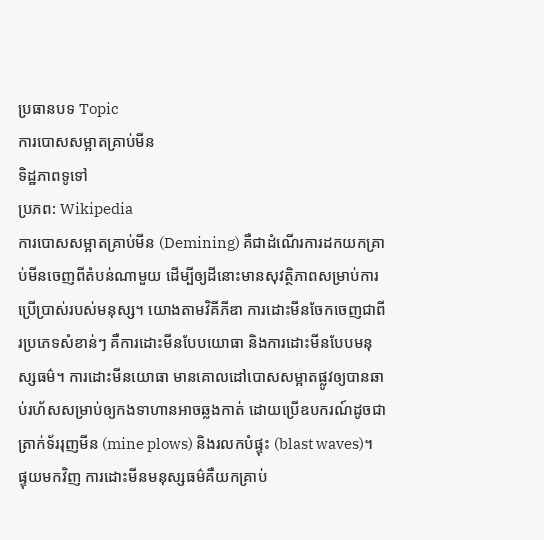ប្រធានបទ Topic
ការបោសសម្អាតគ្រាប់មីន
ទិដ្ឋភាពទូទៅ
ប្រភព: Wikipedia
ការបោសសម្អាតគ្រាប់មីន (Demining) គឺជាដំណើរការដកយកគ្រាប់មីនចេញពីតំបន់ណាមួយ ដើម្បីឲ្យដីនោះមានសុវត្ថិភាពសម្រាប់ការប្រើប្រាស់របស់មនុស្ស។ យោងតាមវិគីភីឌា ការដោះមីនចែកចេញជាពីរប្រភេទសំខាន់ៗ គឺការដោះមីនបែបយោធា និងការដោះមីនបែបមនុស្សធម៌។ ការដោះមីនយោធា មានគោលដៅបោសសម្អាតផ្លូវឲ្យបានឆាប់រហ័សសម្រាប់ឲ្យកងទាហានអាចឆ្លងកាត់ ដោយប្រើឧបករណ៍ដូចជា ត្រាក់ទ័ររុញមីន (mine plows) និងរលកបំផ្ទុះ (blast waves)។ ផ្ទុយមកវិញ ការដោះមីនមនុស្សធម៌គឺយកគ្រាប់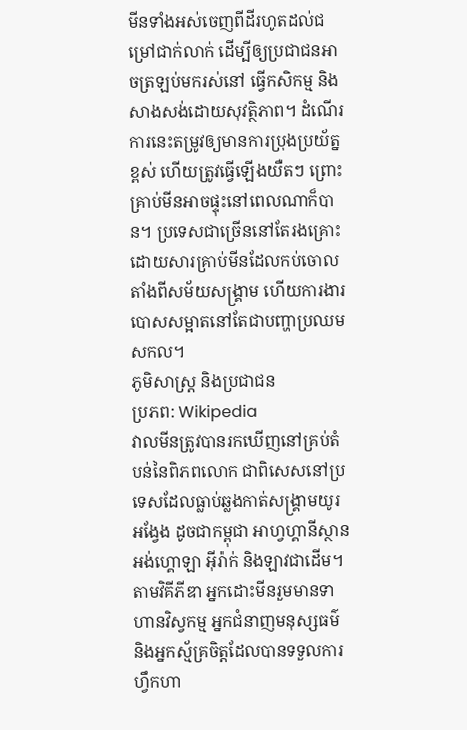មីនទាំងអស់ចេញពីដីរហូតដល់ជម្រៅជាក់លាក់ ដើម្បីឲ្យប្រជាជនអាចត្រឡប់មករស់នៅ ធ្វើកសិកម្ម និងសាងសង់ដោយសុវត្ថិភាព។ ដំណើរការនេះតម្រូវឲ្យមានការប្រុងប្រយ័ត្នខ្ពស់ ហើយត្រូវធ្វើឡើងយឺតៗ ព្រោះគ្រាប់មីនអាចផ្ទុះនៅពេលណាក៏បាន។ ប្រទេសជាច្រើននៅតែរងគ្រោះដោយសារគ្រាប់មីនដែលកប់ចោលតាំងពីសម័យសង្គ្រាម ហើយការងារបោសសម្អាតនៅតែជាបញ្ហាប្រឈមសកល។
ភូមិសាស្ត្រ និងប្រជាជន
ប្រភព: Wikipedia
វាលមីនត្រូវបានរកឃើញនៅគ្រប់តំបន់នៃពិភពលោក ជាពិសេសនៅប្រទេសដែលធ្លាប់ឆ្លងកាត់សង្គ្រាមយូរអង្វែង ដូចជាកម្ពុជា អាហ្វហ្គានីស្ថាន អង់ហ្គោឡា អ៊ីរ៉ាក់ និងឡាវជាដើម។ តាមវិគីភីឌា អ្នកដោះមីនរួមមានទាហានវិស្វកម្ម អ្នកជំនាញមនុស្សធម៌ និងអ្នកស្ម័គ្រចិត្តដែលបានទទួលការហ្វឹកហា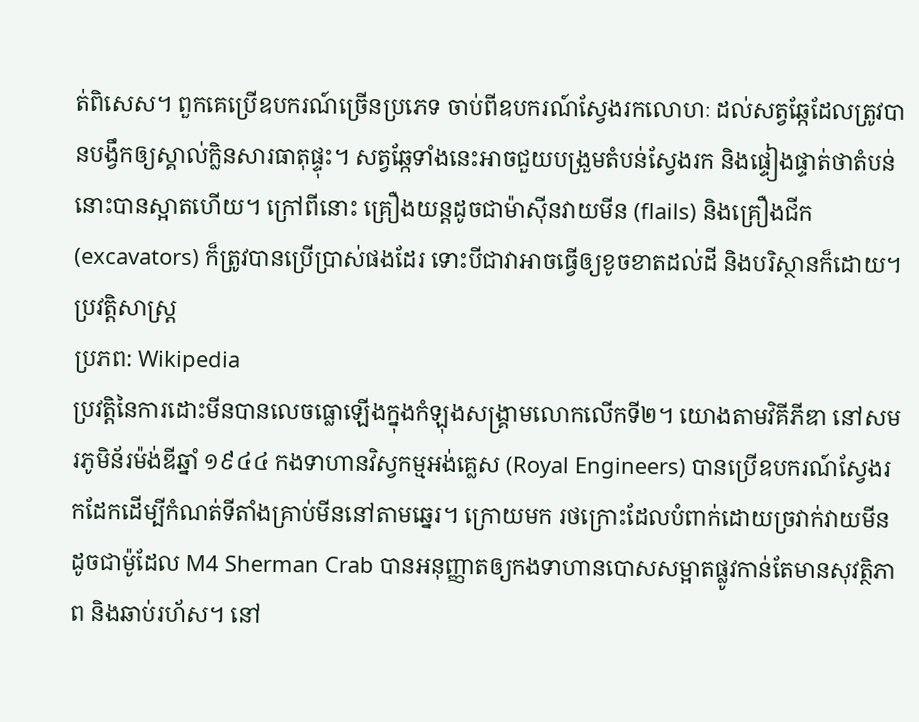ត់ពិសេស។ ពួកគេប្រើឧបករណ៍ច្រើនប្រភេទ ចាប់ពីឧបករណ៍ស្វែងរកលោហៈ ដល់សត្វឆ្កែដែលត្រូវបានបង្វឹកឲ្យស្គាល់ក្លិនសារធាតុផ្ទុះ។ សត្វឆ្កែទាំងនេះអាចជួយបង្រួមតំបន់ស្វែងរក និងផ្ទៀងផ្ទាត់ថាតំបន់នោះបានស្អាតហើយ។ ក្រៅពីនោះ គ្រឿងយន្តដូចជាម៉ាស៊ីនវាយមីន (flails) និងគ្រឿងជីក (excavators) ក៏ត្រូវបានប្រើប្រាស់ផងដែរ ទោះបីជាវាអាចធ្វើឲ្យខូចខាតដល់ដី និងបរិស្ថានក៏ដោយ។
ប្រវត្តិសាស្ត្រ
ប្រភព: Wikipedia
ប្រវត្តិនៃការដោះមីនបានលេចធ្លោឡើងក្នុងកំឡុងសង្គ្រាមលោកលើកទី២។ យោងតាមវិគីភីឌា នៅសមរភូមិន័រម៉ង់ឌីឆ្នាំ ១៩៤៤ កងទាហានវិស្វកម្មអង់គ្លេស (Royal Engineers) បានប្រើឧបករណ៍ស្វែងរកដែកដើម្បីកំណត់ទីតាំងគ្រាប់មីននៅតាមឆ្នេរ។ ក្រោយមក រថក្រោះដែលបំពាក់ដោយច្រវាក់វាយមីន ដូចជាម៉ូដែល M4 Sherman Crab បានអនុញ្ញាតឲ្យកងទាហានបោសសម្អាតផ្លូវកាន់តែមានសុវត្ថិភាព និងឆាប់រហ័ស។ នៅ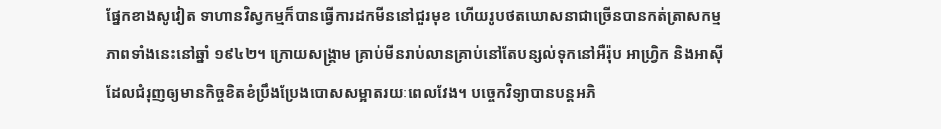ផ្នែកខាងសូវៀត ទាហានវិស្វកម្មក៏បានធ្វើការដកមីននៅជួរមុខ ហើយរូបថតឃោសនាជាច្រើនបានកត់ត្រាសកម្មភាពទាំងនេះនៅឆ្នាំ ១៩៤២។ ក្រោយសង្គ្រាម គ្រាប់មីនរាប់លានគ្រាប់នៅតែបន្សល់ទុកនៅអឺរ៉ុប អាហ្វ្រិក និងអាស៊ី ដែលជំរុញឲ្យមានកិច្ចខិតខំប្រឹងប្រែងបោសសម្អាតរយៈពេលវែង។ បច្ចេកវិទ្យាបានបន្តអភិ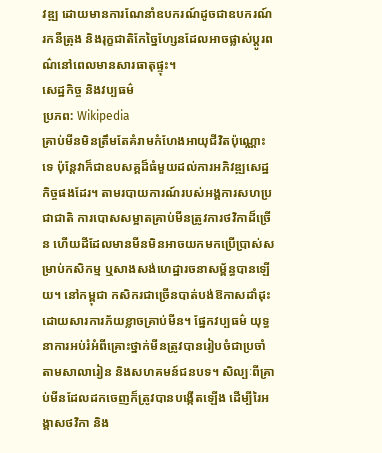វឌ្ឍ ដោយមានការណែនាំឧបករណ៍ដូចជាឧបករណ៍រកនឺត្រុង និងរុក្ខជាតិកែច្នៃហ្សែនដែលអាចផ្លាស់ប្តូរពណ៌នៅពេលមានសារធាតុផ្ទុះ។
សេដ្ឋកិច្ច និងវប្បធម៌
ប្រភព: Wikipedia
គ្រាប់មីនមិនត្រឹមតែគំរាមកំហែងអាយុជីវិតប៉ុណ្ណោះទេ ប៉ុន្តែវាក៏ជាឧបសគ្គដ៏ធំមួយដល់ការអភិវឌ្ឍសេដ្ឋកិច្ចផងដែរ។ តាមរបាយការណ៍របស់អង្គការសហប្រជាជាតិ ការបោសសម្អាតគ្រាប់មីនត្រូវការថវិកាដ៏ច្រើន ហើយដីដែលមានមីនមិនអាចយកមកប្រើប្រាស់សម្រាប់កសិកម្ម ឬសាងសង់ហេដ្ឋារចនាសម្ព័ន្ធបានឡើយ។ នៅកម្ពុជា កសិករជាច្រើនបាត់បង់ឱកាសដាំដុះ ដោយសារការភ័យខ្លាចគ្រាប់មីន។ ផ្នែកវប្បធម៌ យុទ្ធនាការអប់រំអំពីគ្រោះថ្នាក់មីនត្រូវបានរៀបចំជាប្រចាំតាមសាលារៀន និងសហគមន៍ជនបទ។ សិល្បៈពីគ្រាប់មីនដែលដកចេញក៏ត្រូវបានបង្កើតឡើង ដើម្បីរៃអង្គាសថវិកា និង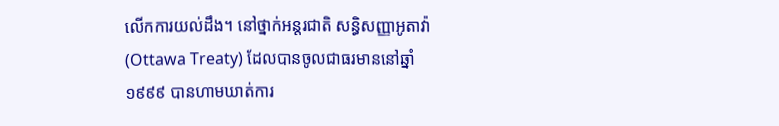លើកការយល់ដឹង។ នៅថ្នាក់អន្តរជាតិ សន្ធិសញ្ញាអូតាវ៉ា (Ottawa Treaty) ដែលបានចូលជាធរមាននៅឆ្នាំ ១៩៩៩ បានហាមឃាត់ការ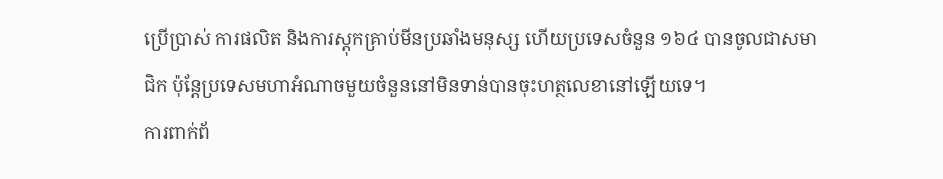ប្រើប្រាស់ ការផលិត និងការស្តុកគ្រាប់មីនប្រឆាំងមនុស្ស ហើយប្រទេសចំនួន ១៦៤ បានចូលជាសមាជិក ប៉ុន្តែប្រទេសមហាអំណាចមួយចំនួននៅមិនទាន់បានចុះហត្ថលេខានៅឡើយទេ។
ការពាក់ព័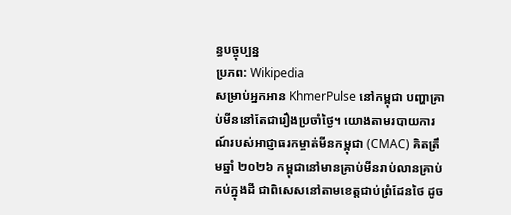ន្ធបច្ចុប្បន្ន
ប្រភព: Wikipedia
សម្រាប់អ្នកអាន KhmerPulse នៅកម្ពុជា បញ្ហាគ្រាប់មីននៅតែជារឿងប្រចាំថ្ងៃ។ យោងតាមរបាយការណ៍របស់អាជ្ញាធរកម្ចាត់មីនកម្ពុជា (CMAC) គិតត្រឹមឆ្នាំ ២០២៦ កម្ពុជានៅមានគ្រាប់មីនរាប់លានគ្រាប់កប់ក្នុងដី ជាពិសេសនៅតាមខេត្តជាប់ព្រំដែនថៃ ដូច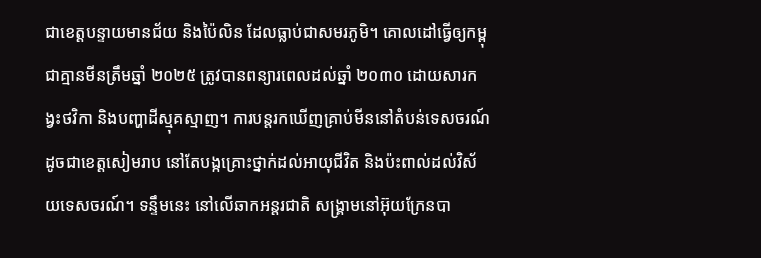ជាខេត្តបន្ទាយមានជ័យ និងប៉ៃលិន ដែលធ្លាប់ជាសមរភូមិ។ គោលដៅធ្វើឲ្យកម្ពុជាគ្មានមីនត្រឹមឆ្នាំ ២០២៥ ត្រូវបានពន្យារពេលដល់ឆ្នាំ ២០៣០ ដោយសារកង្វះថវិកា និងបញ្ហាដីស្មុគស្មាញ។ ការបន្តរកឃើញគ្រាប់មីននៅតំបន់ទេសចរណ៍ដូចជាខេត្តសៀមរាប នៅតែបង្កគ្រោះថ្នាក់ដល់អាយុជីវិត និងប៉ះពាល់ដល់វិស័យទេសចរណ៍។ ទន្ទឹមនេះ នៅលើឆាកអន្តរជាតិ សង្គ្រាមនៅអ៊ុយក្រែនបា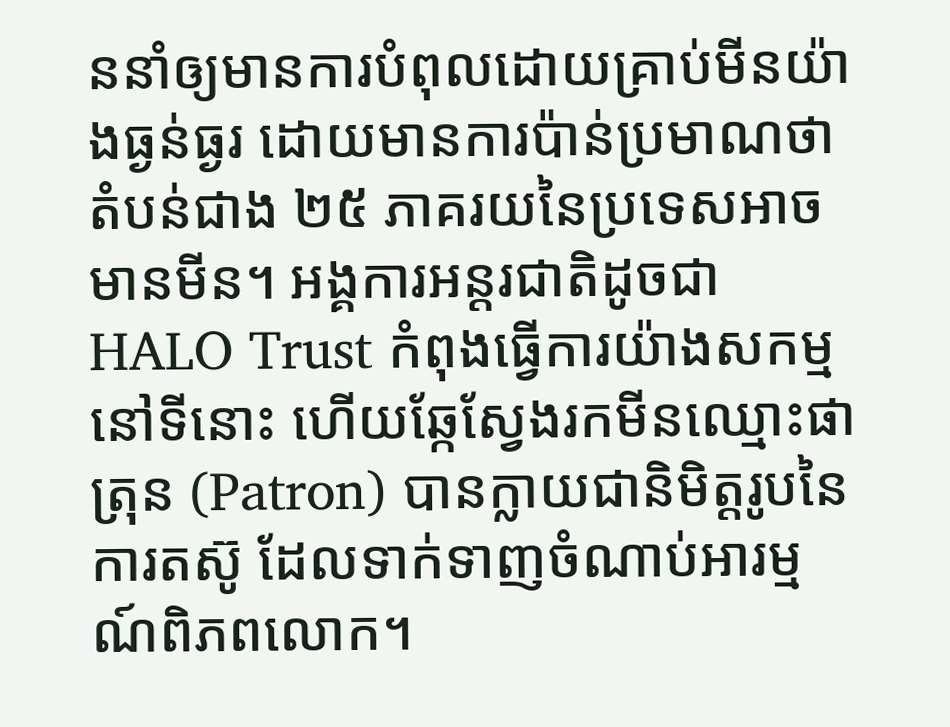ននាំឲ្យមានការបំពុលដោយគ្រាប់មីនយ៉ាងធ្ងន់ធ្ងរ ដោយមានការប៉ាន់ប្រមាណថាតំបន់ជាង ២៥ ភាគរយនៃប្រទេសអាចមានមីន។ អង្គការអន្តរជាតិដូចជា HALO Trust កំពុងធ្វើការយ៉ាងសកម្មនៅទីនោះ ហើយឆ្កែស្វែងរកមីនឈ្មោះផាត្រុន (Patron) បានក្លាយជានិមិត្តរូបនៃការតស៊ូ ដែលទាក់ទាញចំណាប់អារម្មណ៍ពិភពលោក។